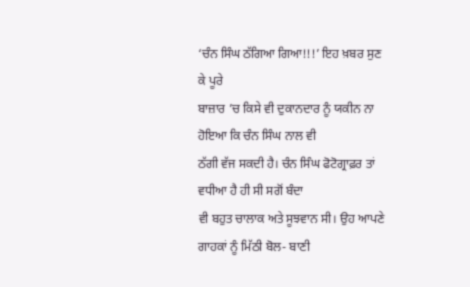‘ਚੰਨ ਸਿੰਘ ਠੱਗਿਆ ਗਿਆ!!!’ ਇਹ ਖ਼ਬਰ ਸੁਣ ਕੇ ਪੂਰੇ
ਬਾਜ਼ਾਰ ’ਚ ਕਿਸੇ ਵੀ ਦੁਕਾਨਦਾਰ ਨੂੰ ਯਕੀਨ ਨਾ ਹੋਇਆ ਕਿ ਚੰਨ ਸਿੰਘ ਨਾਲ ਵੀ
ਠੱਗੀ ਵੱਜ ਸਕਦੀ ਹੈ। ਚੰਨ ਸਿੰਘ ਫੋਟੋਗ੍ਰਾਫ਼ਰ ਤਾਂ ਵਧੀਆ ਹੈ ਹੀ ਸੀ ਸਗੋਂ ਬੰਦਾ
ਵੀ ਬਹੁਤ ਚਾਲਾਕ ਅਤੇ ਸੂਝਵਾਨ ਸੀ। ਉਹ ਆਪਣੇ ਗਾਹਕਾਂ ਨੂੰ ਮਿੱਠੀ ਬੋਲ- ਬਾਣੀ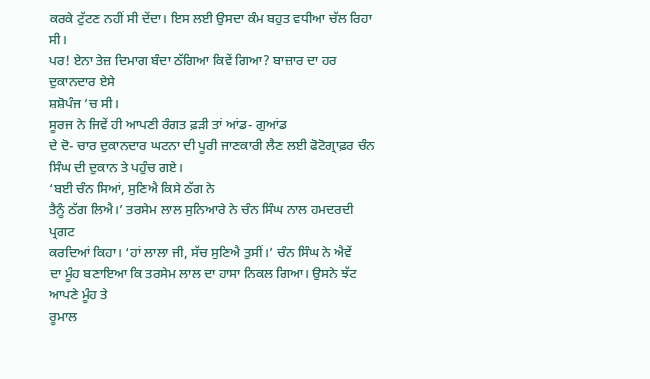ਕਰਕੇ ਟੁੱਟਣ ਨਹੀਂ ਸੀ ਦੇਂਦਾ। ਇਸ ਲਈ ਉਸਦਾ ਕੰਮ ਬਹੁਤ ਵਧੀਆ ਚੱਲ ਰਿਹਾ ਸੀ।
ਪਰ! ਏਨਾ ਤੇਜ਼ ਦਿਮਾਗ ਬੰਦਾ ਠੱਗਿਆ ਕਿਵੇਂ ਗਿਆ? ਬਾਜ਼ਾਰ ਦਾ ਹਰ ਦੁਕਾਨਦਾਰ ਏਸੇ
ਸ਼ਸ਼ੋਪੰਜ ’ਚ ਸੀ।
ਸੂਰਜ ਨੇ ਜਿਵੇਂ ਹੀ ਆਪਣੀ ਰੰਗਤ ਫ਼ੜੀ ਤਾਂ ਆਂਡ- ਗੁਆਂਡ
ਦੇ ਦੋ- ਚਾਰ ਦੁਕਾਨਦਾਰ ਘਟਨਾ ਦੀ ਪੂਰੀ ਜਾਣਕਾਰੀ ਲੈਣ ਲਈ ਫੋਟੋਗ੍ਰਾਫ਼ਰ ਚੰਨ
ਸਿੰਘ ਦੀ ਦੁਕਾਨ ਤੇ ਪਹੁੰਚ ਗਏ।
‘ਬਈ ਚੰਨ ਸਿਆਂ, ਸੁਣਿਐ ਕਿਸੇ ਠੱਗ ਨੇ
ਤੈਨੂੰ ਠੱਗ ਲਿਐ।’ ਤਰਸੇਮ ਲਾਲ ਸੁਨਿਆਰੇ ਨੇ ਚੰਨ ਸਿੰਘ ਨਾਲ ਹਮਦਰਦੀ ਪ੍ਰਗਟ
ਕਰਦਿਆਂ ਕਿਹਾ। ‘ਹਾਂ ਲਾਲਾ ਜੀ, ਸੱਚ ਸੁਣਿਐ ਤੁਸੀਂ।’ ਚੰਨ ਸਿੰਘ ਨੇ ਐਵੇਂ
ਦਾ ਮੂੰਹ ਬਣਾਇਆ ਕਿ ਤਰਸੇਮ ਲਾਲ ਦਾ ਹਾਸਾ ਨਿਕਲ ਗਿਆ। ਉਸਨੇ ਝੱਟ ਆਪਣੇ ਮੂੰਹ ਤੇ
ਰੂਮਾਲ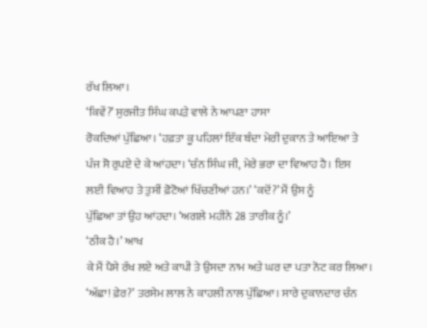ਰੱਖ ਲਿਆ।
‘ਕਿਵੇਂ?’ ਸੁਰਜੀਤ ਸਿੰਘ ਕਪੜੇ ਵਾਲੇ ਨੇ ਆਪਣਾ ਹਾਸਾ
ਰੋਕਦਿਆਂ ਪੁੱਛਿਆ। ‘ਹਫ਼ਤਾ ਕੂ ਪਹਿਲਾਂ ਇੱਕ ਬੰਦਾ ਮੇਰੀ ਦੁਕਾਨ ਤੇ ਆਇਆ ਤੇ
ਪੰਜ ਸੋ ਰੁਪਏ ਦੇ ਕੇ ਆਂਹਦਾ। ‘ਚੰਨ ਸਿੰਘ ਜੀ, ਮੇਰੇ ਭਰਾ ਦਾ ਵਿਆਹ ਹੈ। ਇਸ
ਲਈ ਵਿਆਹ ਤੇ ਤੁਸੀਂ ਫ਼ੋਟੋਆਂ ਖਿੱਚਣੀਆਂ ਹਨ।’ ‘ਕਦੋਂ?’ ਮੈਂ ਉਸ ਨੂੰ
ਪੁੱਛਿਆ ਤਾਂ ਉਹ ਆਂਹਦਾ। ‘ਅਗਲੇ ਮਹੀਨੇ 28 ਤਾਰੀਕ ਨੂੰ।’
‘ਠੀਕ ਹੈ।’ ਆਖ
ਕੇ ਮੈਂ ਪੈਸੇ ਰੱਖ ਲਏ ਅਤੇ ਕਾਪੀ ਤੇ ਉਸਦਾ ਨਾਮ ਅਤੇ ਘਰ ਦਾ ਪਤਾ ਨੋਟ ਕਰ ਲਿਆ।
‘ਅੱਛਾ! ਫ਼ੇਰ?’ ਤਰਸੇਮ ਲਾਲ ਨੇ ਕਾਹਲੀ ਨਾਲ ਪੁੱਛਿਆ। ਸਾਰੇ ਦੁਕਾਨਦਾਰ ਚੰਨ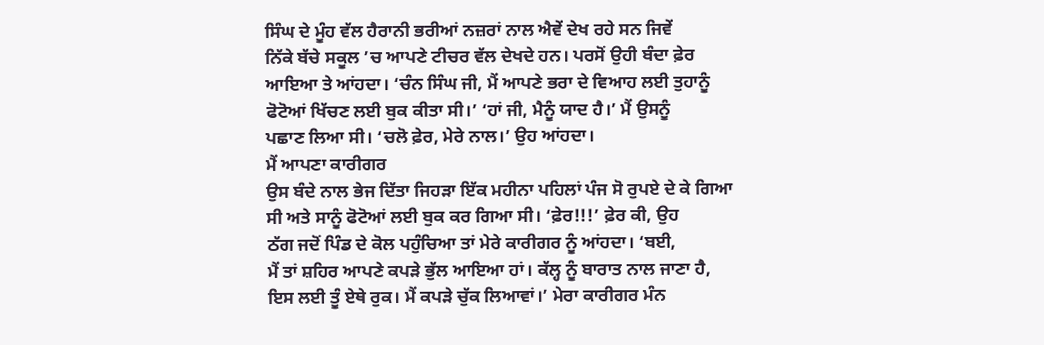ਸਿੰਘ ਦੇ ਮੂੰਹ ਵੱਲ ਹੈਰਾਨੀ ਭਰੀਆਂ ਨਜ਼ਰਾਂ ਨਾਲ ਐਵੇਂ ਦੇਖ ਰਹੇ ਸਨ ਜਿਵੇਂ
ਨਿੱਕੇ ਬੱਚੇ ਸਕੂਲ ’ਚ ਆਪਣੇ ਟੀਚਰ ਵੱਲ ਦੇਖਦੇ ਹਨ। ਪਰਸੋਂ ਉਹੀ ਬੰਦਾ ਫ਼ੇਰ
ਆਇਆ ਤੇ ਆਂਹਦਾ। ‘ਚੰਨ ਸਿੰਘ ਜੀ, ਮੈਂ ਆਪਣੇ ਭਰਾ ਦੇ ਵਿਆਹ ਲਈ ਤੁਹਾਨੂੰ
ਫੋਟੋਆਂ ਖਿੱਚਣ ਲਈ ਬੁਕ ਕੀਤਾ ਸੀ।’ ‘ਹਾਂ ਜੀ, ਮੈਨੂੰ ਯਾਦ ਹੈ।’ ਮੈਂ ਉਸਨੂੰ
ਪਛਾਣ ਲਿਆ ਸੀ। ‘ਚਲੋ ਫ਼ੇਰ, ਮੇਰੇ ਨਾਲ।’ ਉਹ ਆਂਹਦਾ।
ਮੈਂ ਆਪਣਾ ਕਾਰੀਗਰ
ਉਸ ਬੰਦੇ ਨਾਲ ਭੇਜ ਦਿੱਤਾ ਜਿਹੜਾ ਇੱਕ ਮਹੀਨਾ ਪਹਿਲਾਂ ਪੰਜ ਸੋ ਰੁਪਏ ਦੇ ਕੇ ਗਿਆ
ਸੀ ਅਤੇ ਸਾਨੂੰ ਫੋਟੋਆਂ ਲਈ ਬੁਕ ਕਰ ਗਿਆ ਸੀ। ‘ਫ਼ੇਰ!!!’ ਫ਼ੇਰ ਕੀ, ਉਹ
ਠੱਗ ਜਦੋਂ ਪਿੰਡ ਦੇ ਕੋਲ ਪਹੁੰਚਿਆ ਤਾਂ ਮੇਰੇ ਕਾਰੀਗਰ ਨੂੰ ਆਂਹਦਾ। ‘ਬਈ,
ਮੈਂ ਤਾਂ ਸ਼ਹਿਰ ਆਪਣੇ ਕਪੜੇ ਭੁੱਲ ਆਇਆ ਹਾਂ। ਕੱਲ੍ਹ ਨੂੰ ਬਾਰਾਤ ਨਾਲ ਜਾਣਾ ਹੈ,
ਇਸ ਲਈ ਤੂੰ ਏਥੇ ਰੁਕ। ਮੈਂ ਕਪੜੇ ਚੁੱਕ ਲਿਆਵਾਂ।’ ਮੇਰਾ ਕਾਰੀਗਰ ਮੰਨ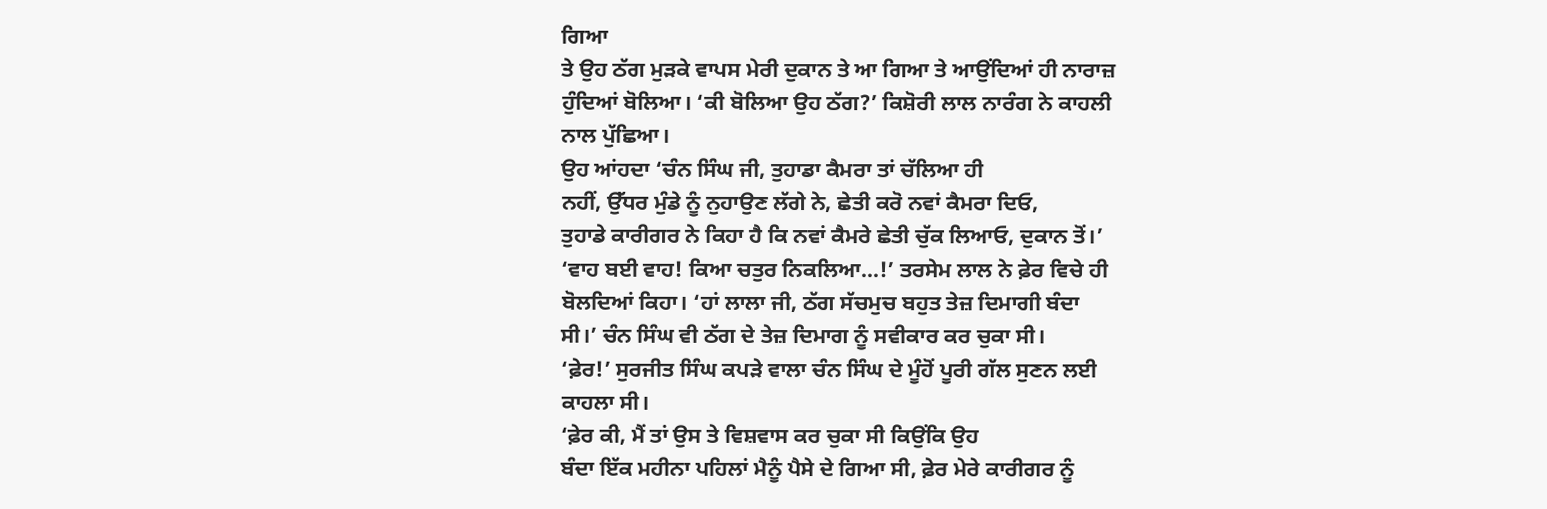ਗਿਆ
ਤੇ ਉਹ ਠੱਗ ਮੁੜਕੇ ਵਾਪਸ ਮੇਰੀ ਦੁਕਾਨ ਤੇ ਆ ਗਿਆ ਤੇ ਆਉਂਦਿਆਂ ਹੀ ਨਾਰਾਜ਼
ਹੁੰਦਿਆਂ ਬੋਲਿਆ। ‘ਕੀ ਬੋਲਿਆ ਉਹ ਠੱਗ?’ ਕਿਸ਼ੋਰੀ ਲਾਲ ਨਾਰੰਗ ਨੇ ਕਾਹਲੀ
ਨਾਲ ਪੁੱਛਿਆ।
ਉਹ ਆਂਹਦਾ ‘ਚੰਨ ਸਿੰਘ ਜੀ, ਤੁਹਾਡਾ ਕੈਮਰਾ ਤਾਂ ਚੱਲਿਆ ਹੀ
ਨਹੀਂ, ਉੱਧਰ ਮੁੰਡੇ ਨੂੰ ਨੁਹਾਉਣ ਲੱਗੇ ਨੇ, ਛੇਤੀ ਕਰੋ ਨਵਾਂ ਕੈਮਰਾ ਦਿਓ,
ਤੁਹਾਡੇ ਕਾਰੀਗਰ ਨੇ ਕਿਹਾ ਹੈ ਕਿ ਨਵਾਂ ਕੈਮਰੇ ਛੇਤੀ ਚੁੱਕ ਲਿਆਓ, ਦੁਕਾਨ ਤੋਂ।’
‘ਵਾਹ ਬਈ ਵਾਹ! ਕਿਆ ਚਤੁਰ ਨਿਕਲਿਆ...!’ ਤਰਸੇਮ ਲਾਲ ਨੇ ਫ਼ੇਰ ਵਿਚੇ ਹੀ
ਬੋਲਦਿਆਂ ਕਿਹਾ। ‘ਹਾਂ ਲਾਲਾ ਜੀ, ਠੱਗ ਸੱਚਮੁਚ ਬਹੁਤ ਤੇਜ਼ ਦਿਮਾਗੀ ਬੰਦਾ
ਸੀ।’ ਚੰਨ ਸਿੰਘ ਵੀ ਠੱਗ ਦੇ ਤੇਜ਼ ਦਿਮਾਗ ਨੂੰ ਸਵੀਕਾਰ ਕਰ ਚੁਕਾ ਸੀ।
‘ਫ਼ੇਰ!’ ਸੁਰਜੀਤ ਸਿੰਘ ਕਪੜੇ ਵਾਲਾ ਚੰਨ ਸਿੰਘ ਦੇ ਮੂੰਹੋਂ ਪੂਰੀ ਗੱਲ ਸੁਣਨ ਲਈ
ਕਾਹਲਾ ਸੀ।
‘ਫ਼ੇਰ ਕੀ, ਮੈਂ ਤਾਂ ਉਸ ਤੇ ਵਿਸ਼ਵਾਸ ਕਰ ਚੁਕਾ ਸੀ ਕਿਉਂਕਿ ਉਹ
ਬੰਦਾ ਇੱਕ ਮਹੀਨਾ ਪਹਿਲਾਂ ਮੈਨੂੰ ਪੈਸੇ ਦੇ ਗਿਆ ਸੀ, ਫ਼ੇਰ ਮੇਰੇ ਕਾਰੀਗਰ ਨੂੰ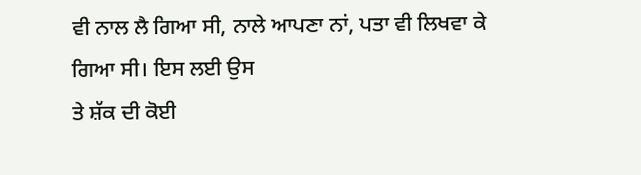ਵੀ ਨਾਲ ਲੈ ਗਿਆ ਸੀ, ਨਾਲੇ ਆਪਣਾ ਨਾਂ, ਪਤਾ ਵੀ ਲਿਖਵਾ ਕੇ ਗਿਆ ਸੀ। ਇਸ ਲਈ ਉਸ
ਤੇ ਸ਼ੱਕ ਦੀ ਕੋਈ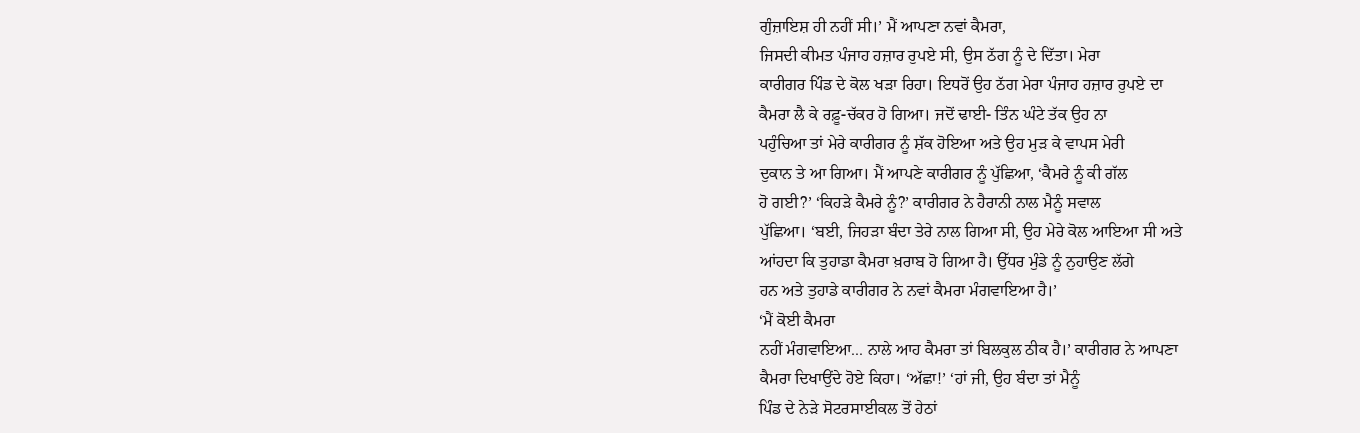ਗੁੰਜ਼ਾਇਸ਼ ਹੀ ਨਹੀਂ ਸੀ।’ ਮੈਂ ਆਪਣਾ ਨਵਾਂ ਕੈਮਰਾ,
ਜਿਸਦੀ ਕੀਮਤ ਪੰਜਾਹ ਹਜ਼ਾਰ ਰੁਪਏ ਸੀ, ਉਸ ਠੱਗ ਨੂੰ ਦੇ ਦਿੱਤਾ। ਮੇਰਾ
ਕਾਰੀਗਰ ਪਿੰਡ ਦੇ ਕੋਲ ਖੜਾ ਰਿਹਾ। ਇਧਰੋਂ ਉਹ ਠੱਗ ਮੇਰਾ ਪੰਜਾਹ ਹਜ਼ਾਰ ਰੁਪਏ ਦਾ
ਕੈਮਰਾ ਲੈ ਕੇ ਰਫ਼ੂ-ਚੱਕਰ ਹੋ ਗਿਆ। ਜਦੋਂ ਢਾਈ- ਤਿੰਨ ਘੰਟੇ ਤੱਕ ਉਹ ਨਾ
ਪਹੁੰਚਿਆ ਤਾਂ ਮੇਰੇ ਕਾਰੀਗਰ ਨੂੰ ਸ਼ੱਕ ਹੋਇਆ ਅਤੇ ਉਹ ਮੁੜ ਕੇ ਵਾਪਸ ਮੇਰੀ
ਦੁਕਾਨ ਤੇ ਆ ਗਿਆ। ਮੈਂ ਆਪਣੇ ਕਾਰੀਗਰ ਨੂੰ ਪੁੱਛਿਆ, ‘ਕੈਮਰੇ ਨੂੰ ਕੀ ਗੱਲ
ਹੋ ਗਈ?’ ‘ਕਿਹੜੇ ਕੈਮਰੇ ਨੂੰ?’ ਕਾਰੀਗਰ ਨੇ ਹੈਰਾਨੀ ਨਾਲ ਮੈਨੂੰ ਸਵਾਲ
ਪੁੱਛਿਆ। ‘ਬਈ, ਜਿਹੜਾ ਬੰਦਾ ਤੇਰੇ ਨਾਲ ਗਿਆ ਸੀ, ਉਹ ਮੇਰੇ ਕੋਲ ਆਇਆ ਸੀ ਅਤੇ
ਆਂਹਦਾ ਕਿ ਤੁਹਾਡਾ ਕੈਮਰਾ ਖ਼ਰਾਬ ਹੋ ਗਿਆ ਹੈ। ਉੱਧਰ ਮੁੰਡੇ ਨੂੰ ਨੁਹਾਉਣ ਲੱਗੇ
ਹਨ ਅਤੇ ਤੁਹਾਡੇ ਕਾਰੀਗਰ ਨੇ ਨਵਾਂ ਕੈਮਰਾ ਮੰਗਵਾਇਆ ਹੈ।’
‘ਮੈਂ ਕੋਈ ਕੈਮਰਾ
ਨਹੀਂ ਮੰਗਵਾਇਆ... ਨਾਲੇ ਆਹ ਕੈਮਰਾ ਤਾਂ ਬਿਲਕੁਲ ਠੀਕ ਹੈ।’ ਕਾਰੀਗਰ ਨੇ ਆਪਣਾ
ਕੈਮਰਾ ਦਿਖਾਉਂਦੇ ਹੋਏ ਕਿਹਾ। ‘ਅੱਛਾ!’ ‘ਹਾਂ ਜੀ, ਉਹ ਬੰਦਾ ਤਾਂ ਮੈਨੂੰ
ਪਿੰਡ ਦੇ ਨੇੜੇ ਸੋਟਰਸਾਈਕਲ ਤੋਂ ਹੇਠਾਂ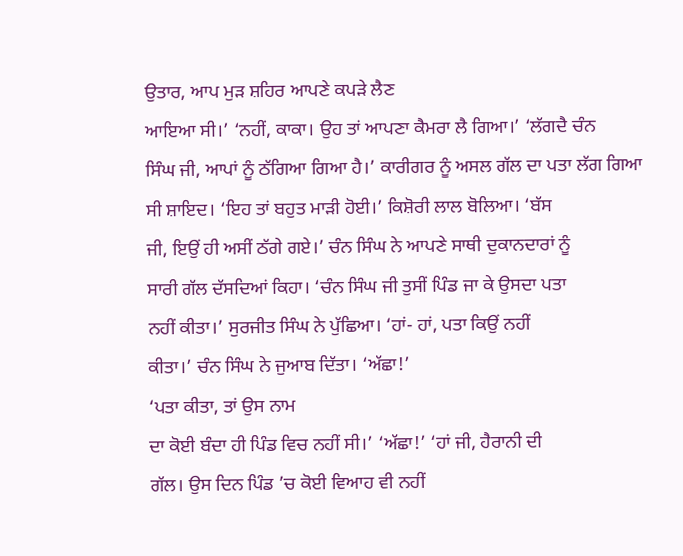ਉਤਾਰ, ਆਪ ਮੁੜ ਸ਼ਹਿਰ ਆਪਣੇ ਕਪੜੇ ਲੈਣ
ਆਇਆ ਸੀ।’ ‘ਨਹੀਂ, ਕਾਕਾ। ਉਹ ਤਾਂ ਆਪਣਾ ਕੈਮਰਾ ਲੈ ਗਿਆ।’ ‘ਲੱਗਦੈ ਚੰਨ
ਸਿੰਘ ਜੀ, ਆਪਾਂ ਨੂੰ ਠੱਗਿਆ ਗਿਆ ਹੈ।’ ਕਾਰੀਗਰ ਨੂੰ ਅਸਲ ਗੱਲ ਦਾ ਪਤਾ ਲੱਗ ਗਿਆ
ਸੀ ਸ਼ਾਇਦ। ‘ਇਹ ਤਾਂ ਬਹੁਤ ਮਾੜੀ ਹੋਈ।’ ਕਿਸ਼ੋਰੀ ਲਾਲ ਬੋਲਿਆ। ‘ਬੱਸ
ਜੀ, ਇਉਂ ਹੀ ਅਸੀਂ ਠੱਗੇ ਗਏ।’ ਚੰਨ ਸਿੰਘ ਨੇ ਆਪਣੇ ਸਾਥੀ ਦੁਕਾਨਦਾਰਾਂ ਨੂੰ
ਸਾਰੀ ਗੱਲ ਦੱਸਦਿਆਂ ਕਿਹਾ। ‘ਚੰਨ ਸਿੰਘ ਜੀ ਤੁਸੀਂ ਪਿੰਡ ਜਾ ਕੇ ਉਸਦਾ ਪਤਾ
ਨਹੀਂ ਕੀਤਾ।’ ਸੁਰਜੀਤ ਸਿੰਘ ਨੇ ਪੁੱਛਿਆ। ‘ਹਾਂ- ਹਾਂ, ਪਤਾ ਕਿਉਂ ਨਹੀਂ
ਕੀਤਾ।’ ਚੰਨ ਸਿੰਘ ਨੇ ਜੁਆਬ ਦਿੱਤਾ। ‘ਅੱਛਾ!’
‘ਪਤਾ ਕੀਤਾ, ਤਾਂ ਉਸ ਨਾਮ
ਦਾ ਕੋਈ ਬੰਦਾ ਹੀ ਪਿੰਡ ਵਿਚ ਨਹੀਂ ਸੀ।’ ‘ਅੱਛਾ!’ ‘ਹਾਂ ਜੀ, ਹੈਰਾਨੀ ਦੀ
ਗੱਲ। ਉਸ ਦਿਨ ਪਿੰਡ ’ਚ ਕੋਈ ਵਿਆਹ ਵੀ ਨਹੀਂ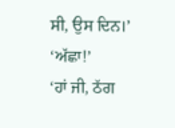ਸੀ, ਉਸ ਦਿਨ।’ ‘ਅੱਛਾ!’
‘ਹਾਂ ਜੀ, ਠੱਗ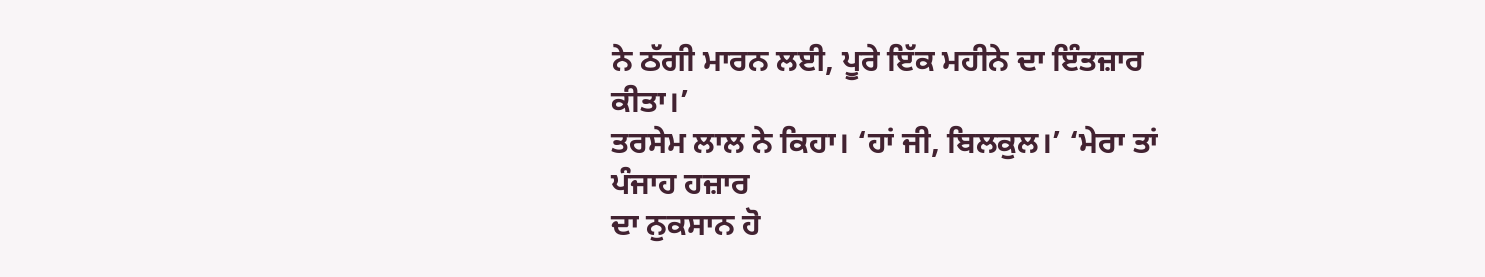ਨੇ ਠੱਗੀ ਮਾਰਨ ਲਈ, ਪੂਰੇ ਇੱਕ ਮਹੀਨੇ ਦਾ ਇੰਤਜ਼ਾਰ ਕੀਤਾ।’
ਤਰਸੇਮ ਲਾਲ ਨੇ ਕਿਹਾ। ‘ਹਾਂ ਜੀ, ਬਿਲਕੁਲ।’ ‘ਮੇਰਾ ਤਾਂ ਪੰਜਾਹ ਹਜ਼ਾਰ
ਦਾ ਨੁਕਸਾਨ ਹੋ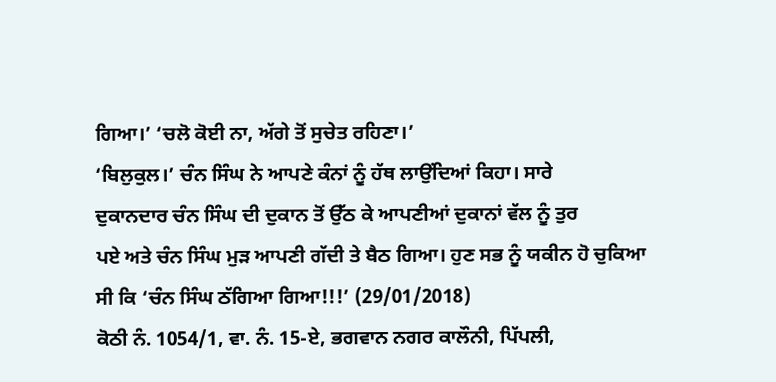ਗਿਆ।’ ‘ਚਲੋ ਕੋਈ ਨਾ, ਅੱਗੇ ਤੋਂ ਸੁਚੇਤ ਰਹਿਣਾ।’
‘ਬਿਲੁਕੁਲ।’ ਚੰਨ ਸਿੰਘ ਨੇ ਆਪਣੇ ਕੰਨਾਂ ਨੂੰ ਹੱਥ ਲਾਉਂਦਿਆਂ ਕਿਹਾ। ਸਾਰੇ
ਦੁਕਾਨਦਾਰ ਚੰਨ ਸਿੰਘ ਦੀ ਦੁਕਾਨ ਤੋਂ ਉੱਠ ਕੇ ਆਪਣੀਆਂ ਦੁਕਾਨਾਂ ਵੱਲ ਨੂੰ ਤੁਰ
ਪਏ ਅਤੇ ਚੰਨ ਸਿੰਘ ਮੁੜ ਆਪਣੀ ਗੱਦੀ ਤੇ ਬੈਠ ਗਿਆ। ਹੁਣ ਸਭ ਨੂੰ ਯਕੀਨ ਹੋ ਚੁਕਿਆ
ਸੀ ਕਿ ‘ਚੰਨ ਸਿੰਘ ਠੱਗਿਆ ਗਿਆ!!!’ (29/01/2018)
ਕੋਠੀ ਨੰ. 1054/1, ਵਾ. ਨੰ. 15-ਏ, ਭਗਵਾਨ ਨਗਰ ਕਾਲੌਨੀ, ਪਿੱਪਲੀ,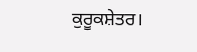ਕੁਰੂਕਸ਼ੇਤਰ।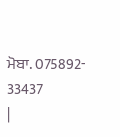ਮੋਬਾ. 075892- 33437
|